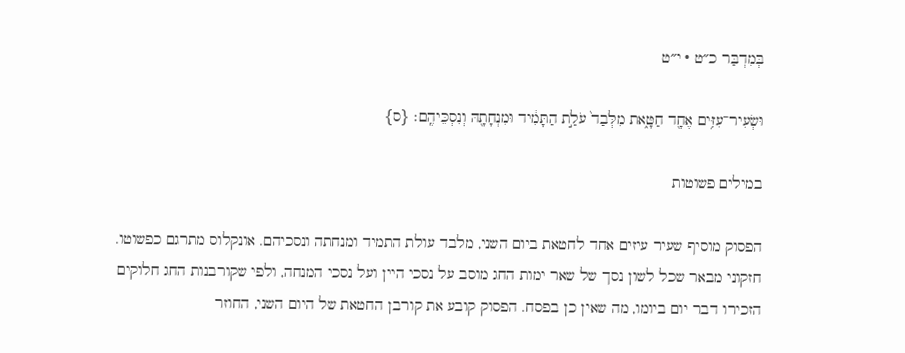בְּמִדְבַּר כ״ט · י״ט

וּשְׂעִיר־עִזִּ֥ים אֶחָ֖ד חַטָּ֑את מִלְּבַד֙ עֹלַ֣ת הַתָּמִ֔יד וּמִנְחָתָ֖הּ וְנִסְכֵּיהֶֽם׃ {ס}

במילים פשוטות

הפסוק מוסיף שעיר עיזים אחד לחטאת ביום השני, מלבד עולת התמיד ומנחתה ונסכיהם. אונקלוס מתרגם כפשוטו. חזקוני מבאר שכל לשון נסך של שאר ימות החג מוסב על נסכי היין ועל נסכי המנחה, ולפי שקורבנות החג חלוקים הזכירו דבר יום ביומו, מה שאין כן בפסח. הפסוק קובע את קורבן החטאת של היום השני, החוזר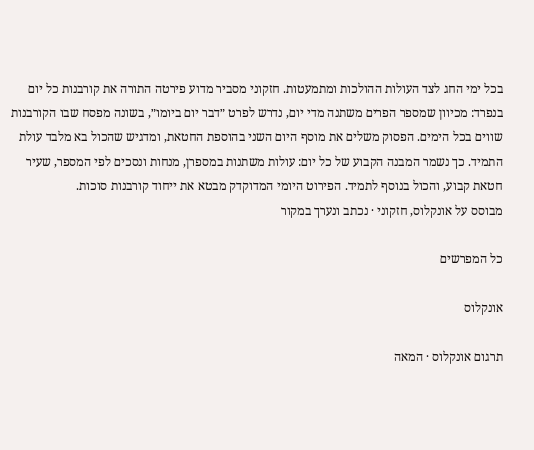בכל ימי החג לצד העולות ההולכות ומתמעטות. חזקוני מסביר מדוע פירטה התורה את קורבנות כל יום בנפרד: מכיוון שמספר הפרים משתנה מדי יום, נדרש לפרט ״דבר יום ביומו״, בשונה מפסח שבו הקורבנות שווים בכל הימים. הפסוק משלים את מוסף היום השני בהוספת החטאת, ומדגיש שהכול בא מלבד עולת התמיד. כך נשמר המבנה הקבוע של כל יום: עולות משתנות במספרן, מנחות ונסכים לפי המספר, שעיר חטאת קבוע, והכול בנוסף לתמיד. הפירוט היומי המדוקדק מבטא את ייחוד קורבנות סוכות.
מבוסס על אונקלוס, חזקוני · נכתב ונערך במקור

כל המפרשים

אונקלוס

תרגום אונקלוס · המאה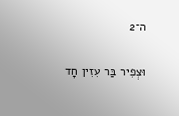ה־2

וּצְפִיר בַּר עִזִין חָד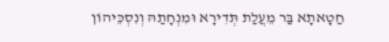חַטָאתָא בַּר מֵעֲלַת תְּדִירָא וּמִנְחָתַהּ וְנִסְכֵּיהוֹן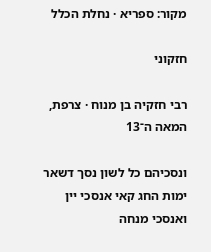מקור: ספריא · נחלת הכלל

חזקוני

רבי חזקיה בן מנוח · צרפת, המאה ה־13

ונסכיהם כל לשון נסך דשאר ימות החג קאי אנסכי יין ואנסכי מנחה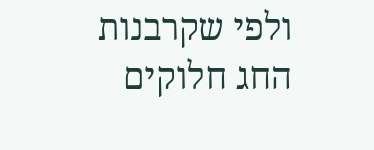ולפי שקרבנות החג חלוקים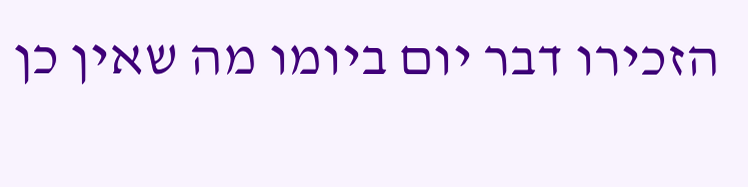הזכירו דבר יום ביומו מה שאין כן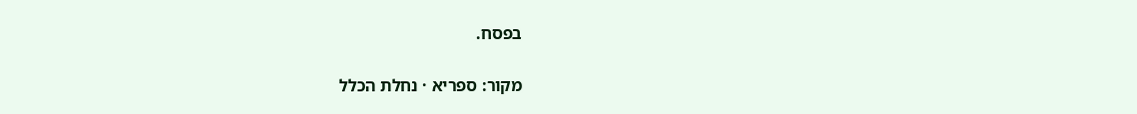בפסח.

מקור: ספריא · נחלת הכלל